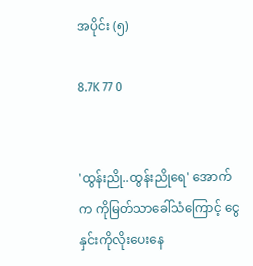အပိုင်း (၅)

8.7K 77 0


'ထွန်းညို..ထွန်းညိုရေ' အောက်က ကိုမြတ်သာခေါ်သံကြောင့် ငွေနှင်းကိုလိုးပေးနေ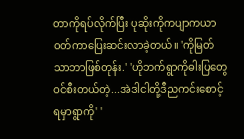တာကိုရပ်လိုက်ပြီး ပုဆိုးကိုကပျာကယာဝတ်ကာပြေးဆင်းလာခဲ့တယ်။ 'ကိုမြတ်သာဘာဖြစ်တုန်း.' 'ဟိုဘက်ရွာကိုဓါးပြတွေဝင်စီးတယ်တဲ့...အဲဒါငါတို့ဒီညကင်းစောင့်ရမှာရွာကို' '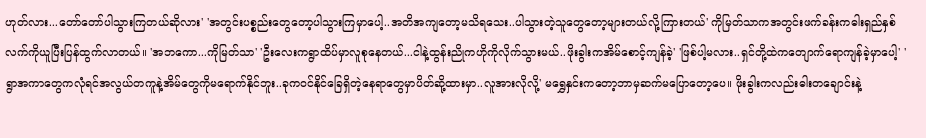ဟုတ်လား...တော်တော်ပါသွားကြတယ်ဆိုလား' 'အတွင်းပစ္စည်းတွေတော့ပါသွားကြမှာပေါ့..အတိအကျတော့မသိရသေး..ပါသွားတဲ့သူတွေတော့များတယ်လို့ကြားတယ်' ကိုမြတ်သာကအတွင်းဖက်ခန်းကဓါးရှည်နှစ်လက်ကိုယူပြီးပြန်ထွက်လာတယ်။ 'အဘကော...ကိုမြတ်သာ' 'ဦးလေးကရွာထိပ်မှာလူစုနေတယ်...ငါနဲ့ထွန်းညိုကဟိုကိုလိုက်သွားမယ်..ဖိုးခွါးကအိမ်စောင့်ကျန်ခဲ့' 'ဖြစ်ပါ့မလား..ရှင်တို့ထဲကတျောက်ရောကျန်ခဲ့မှာပေါ့' 'ရွာအကာတွေကလုံရင်အလွယ်တကူနဲ့အိမ်တွေကိုမရောက်နိုင်ဘူး..ခုကဝင်နိုင်ခြေရှိတဲ့နေရာတွေမှာပိတ်ဆို့ထားမှာ..လူအားလိုလို့' မရွှေနှင်းကတော့ဘာမှဆက်မပြောတော့ပေ။ ဖိုးခွါးကလည်းဓါးတချောင်းနဲ့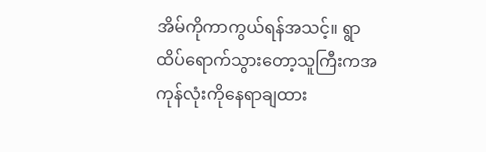အိမ်ကိုကာကွယ်ရန်အသင့်။ ရွာထိပ်ရောက်သွားတော့သူကြီးကအကုန်လုံးကိုနေရာချထား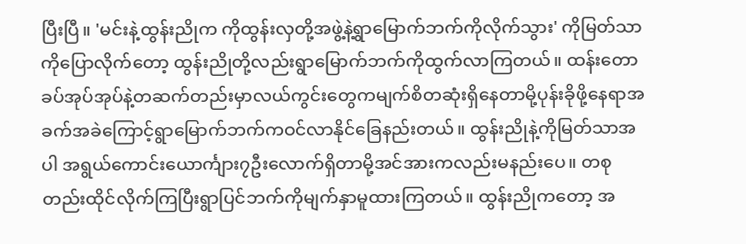ပြီးပြီ။ 'မင်းနဲ့ထွန်းညိုက ကိုထွန်းလှတို့အဖွဲ့နဲ့ရွာမြောက်ဘက်ကိုလိုက်သွား' ကိုမြတ်သာကိုပြောလိုက်တော့ ထွန်းညိုတို့လည်းရွာမြောက်ဘက်ကိုထွက်လာကြတယ်။ ထန်းတောခပ်အုပ်အုပ်နဲ့တဆက်တည်းမှာလယ်ကွင်းတွေကမျက်စိတဆုံးရှိနေတာမို့ပုန်းခိုဖို့နေရာအခက်အခဲကြောင့်ရွာမြောက်ဘက်ကဝင်လာနိုင်ခြေနည်းတယ်။ ထွန်းညိုနဲ့ကိုမြတ်သာအပါ အရွယ်ကောင်းယောင်္ကျား၇ဦးလောက်ရှိတာမို့အင်အားကလည်းမနည်းပေ။ တစုတည်းထိုင်လိုက်ကြပြီးရွာပြင်ဘက်ကိုမျက်နှာမူထားကြတယ်။ ထွန်းညိုကတော့ အ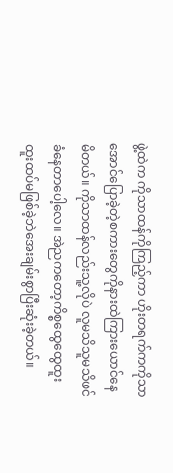ဖွဲ့ထဲက ကိုသာထန်ကိုကြည့်ကာ ဟိုးတရက်ကကိုသာအောင်ပြောခဲ့တဲ့စကားတွေကိုနားထဲကြားယောင်နေမိတယ်။ ကိုသာထန်လည်းသူ့လိုပဲ လူမသိသူမသိဖင်ခံနေတာပေါ့လေ။ အဲညကတော့ကိစ္စထွေထွေထူးထူးထပ်မဖြစ်ခဲ့ဘဲအေးချမ်းစွာပြီးဆုံးခဲ့တယ်။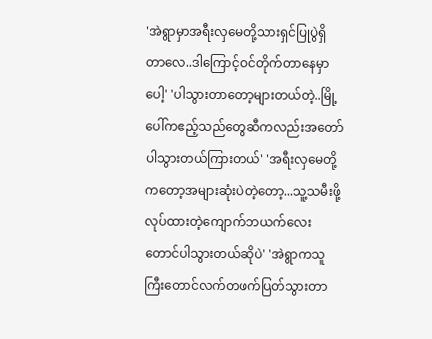'အဲရွာမှာအရီးလှမေတို့သားရှင်ပြုပွဲရှိတာလေ..ဒါကြောင့်ဝင်တိုက်တာနေမှာပေါ့' 'ပါသွားတာတော့များတယ်တဲ့..မြို့ပေါ်ကဧည့်သည်တွေဆီကလည်းအတော်ပါသွားတယ်ကြားတယ်' 'အရီးလှမေတို့ကတော့အများဆုံးပဲတဲ့တော့...သူ့သမီးဖို့လုပ်ထားတဲ့ကျောက်ဘယက်လေးတောင်ပါသွားတယ်ဆိုပဲ' 'အဲရွာကသူကြီးတောင်လက်တဖက်ပြတ်သွားတာ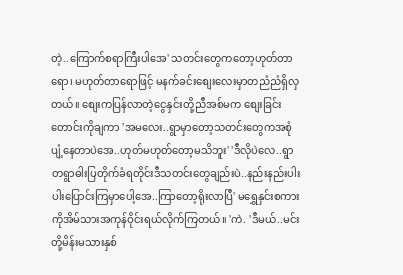တဲ့..ကြောက်စရာကြီးပါအေ' သတင်းတွေကတော့ဟုတ်တာရော၊ မဟုတ်တာရောဖြင့် မနက်ခင်းစျေးလေးမှာတညံညံရှိလှတယ်။ စျေးကပြန်လာတဲ့ငွေနှင်းတို့ညီအစ်မက စျေးခြင်းတောင်းကိုချကာ 'အမလေး..ရွာမှာတော့သတင်းတွေကအစုံပျံ့နေတာပဲအေ..ဟုတ်မဟုတ်တော့မသိဘူး' 'ဒီလိုပဲလေ..ရွာတရွာဓါးပြတိုက်ခံရတိုင်းဒီသတင်းတွေချည်းပဲ..နည်းနည်းပါးပါးပြောင်းကြမှာပေါ့အေ..ကြာတော့ရိုးလာပြီ' မရွှေနှင်းစကားကိုအိမ်သားအကုန်ဝိုင်းရယ်လိုက်ကြတယ်။ 'ကဲ. 'ဒီမယ်..မင်းတို့မိန်းမသားနှစ်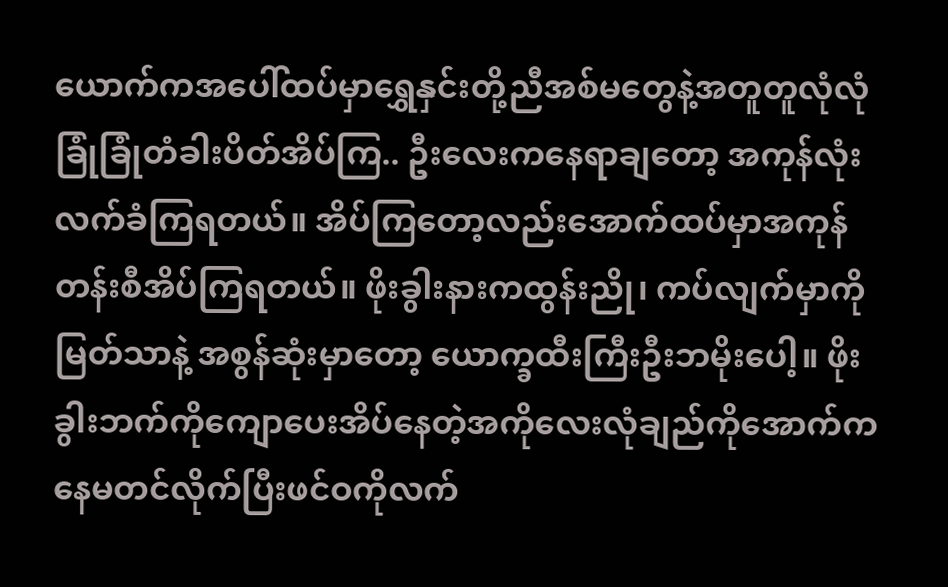ယောက်ကအပေါ်ထပ်မှာရွှေနှင်းတို့ညီအစ်မတွေနဲ့အတူတူလုံလုံခြုံခြုံတံခါးပိတ်အိပ်ကြ.. ဦးလေးကနေရာချတော့ အကုန်လုံးလက်ခံကြရတယ်။ အိပ်ကြတော့လည်းအောက်ထပ်မှာအကုန်တန်းစီအိပ်ကြရတယ်။ ဖိုးခွါးနားကထွန်းညို၊ ကပ်လျက်မှာကိုမြတ်သာနဲ့ အစွန်ဆုံးမှာတော့ ယောက္ခထီးကြီးဦးဘမိုးပေါ့။ ဖိုးခွါးဘက်ကိုကျောပေးအိပ်နေတဲ့အကိုလေးလုံချည်ကိုအောက်ကနေမတင်လိုက်ပြီးဖင်ဝကိုလက်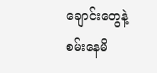ချောင်းတွေနဲ့စမ်းနေမိ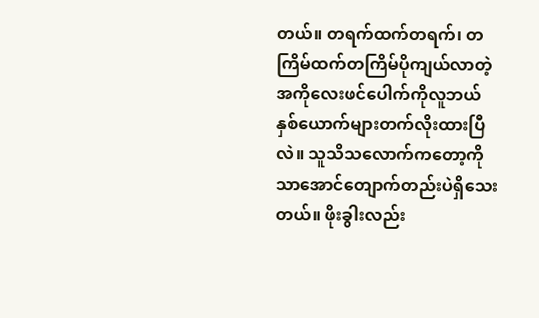တယ်။ တရက်ထက်တရက်၊ တကြိမ်ထက်တကြိမ်ပိုကျယ်လာတဲ့အကိုလေးဖင်ပေါက်ကိုလူဘယ်နှစ်ယောက်များတက်လိုးထားပြီလဲ။ သူသိသလောက်ကတော့ကိုသာအောင်တျောက်တည်းပဲရှိသေးတယ်။ ဖိုးခွါးလည်း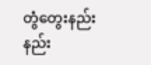တွံတွေးနည်းနည်း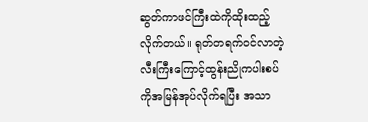ဆွတ်ကာဖင်ကြီးထဲကိုထိုးထည့်လိုက်တယ်။ ရုတ်တရက်ဝင်လာတဲ့လီးကြီးကြောင့်ထွန်းညိုကပါးစပ်ကိုအမြန်အုပ်လိုက်ရပြီး အသာ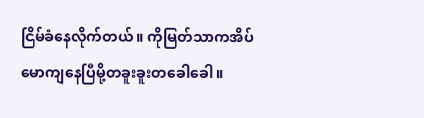ငြိမ်ခံနေလိုက်တယ်။ ကိုမြတ်သာကအိပ်မောကျနေပြီမို့တခူးခူးတခေါခေါ။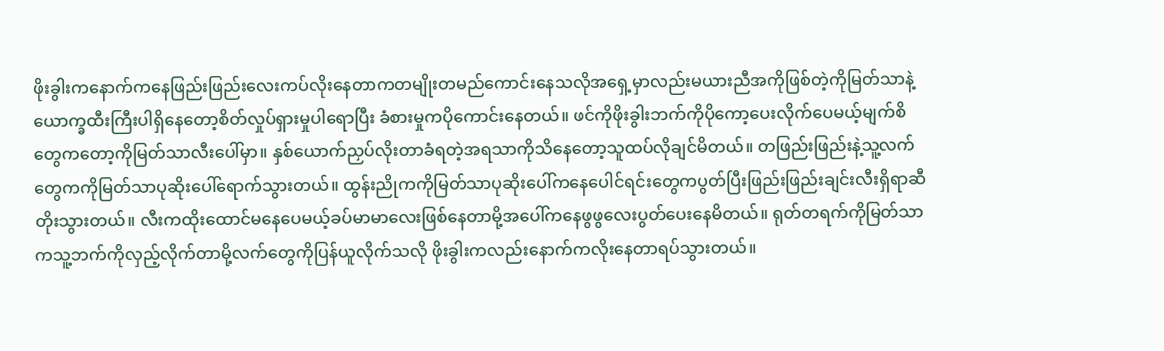ဖိုးခွါးကနောက်ကနေဖြည်းဖြည်းလေးကပ်လိုးနေတာကတမျိုးတမည်ကောင်းနေသလိုအရှေ့မှာလည်းမယားညီအကိုဖြစ်တဲ့ကိုမြတ်သာနဲ့ ယောက္ခထီးကြီးပါရှိနေတော့စိတ်လှုပ်ရှားမှုပါရောပြီး ခံစားမှုကပိုကောင်းနေတယ်။ ဖင်ကိုဖိုးခွါးဘက်ကိုပိုကော့ပေးလိုက်ပေမယ့်မျက်စိတွေကတော့ကိုမြတ်သာလီးပေါ်မှာ။ နှစ်ယောက်ညှပ်လိုးတာခံရတဲ့အရသာကိုသိနေတော့သူထပ်လိုချင်မိတယ်။ တဖြည်းဖြည်းနဲ့သူ့လက်တွေကကိုမြတ်သာပုဆိုးပေါ်ရောက်သွားတယ်။ ထွန်းညိုကကိုမြတ်သာပုဆိုးပေါ်ကနေပေါင်ရင်းတွေကပွတ်ပြီးဖြည်းဖြည်းချင်းလီးရှိရာဆီတိုးသွားတယ်။ လီးကထိုးထောင်မနေပေမယ့်ခပ်မာမာလေးဖြစ်နေတာမို့အပေါ်ကနေဖွဖွလေးပွတ်ပေးနေမိတယ်။ ရုတ်တရက်ကိုမြတ်သာကသူ့ဘက်ကိုလှည့်လိုက်တာမို့လက်တွေကိုပြန်ယူလိုက်သလို ဖိုးခွါးကလည်းနောက်ကလိုးနေတာရပ်သွားတယ်။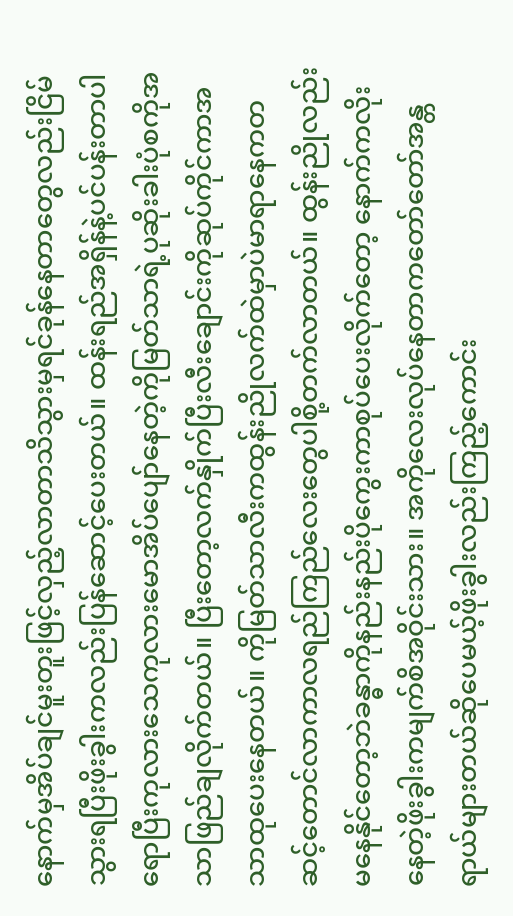နောက်မှအိပ်ချင်မူးတူးဖြင့်လှည့်လာတာသိသွားမှရင်ခုန်နေတာတွေလည်းငြိမ်သွားရပြီးဖိုးခွါးကလည်းပြန်ဆောင့်ပေးတယ်။ ထန်းရည်အရှိန်နဲ့ပင်ပန်းတာပါရောပြီးကုလားသေကုလားမောအိပ်ပျော်နေတဲ့ကိုမြတ်သာရဲ့ပုဆိုးခါးပုံစကိုအသာဖြည်ချလိုက်တယ်။ ပြီးတော့လက်နှိုက်ပြီးလီးချောင်းကိုဆုပ်ကိုင်ကာအသာထုပေးနေတယ်။ ကိုမြတ်သာလီးကထွန်းညိုလက်ထဲမှာပဲမာရာနေကတဆင့်တောင်လာကာလရည်ကြည်လေးတွေပါစို့တက်လာတယ်။ ထွန်းညိုလည်းမနေနိုင်တော့ဘဲခန္ဓာကိုနည်းနည်းပိုကွေးကာစုပ်ပေးလိုက်တော့ နောက်ကလိုးနေတဲ့ဖိုးခွါးကမျက်စိအဝိုင်းသား။ အကိုလေးလုပ်နေတာကတော်တော်အန္တရာယ်များတယ်ဆိုပေမယ့်ဖိုးခွါးလည်းကြည့်ကောင်း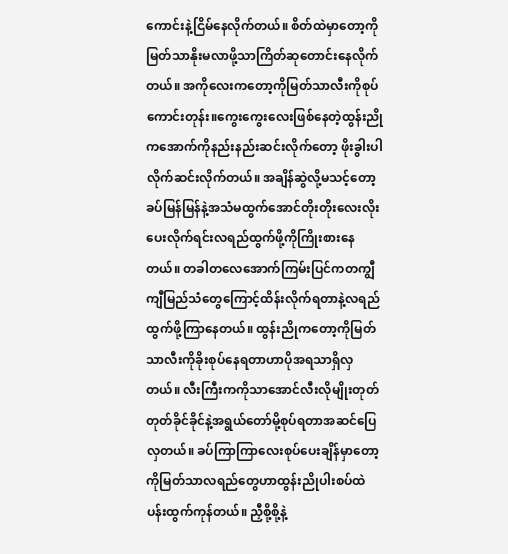ကောင်းနဲ့ငြိမ်နေလိုက်တယ်။ စိတ်ထဲမှာတော့ကိုမြတ်သာနိုးမလာဖို့သာကြိတ်ဆုတောင်းနေလိုက်တယ်။ အကိုလေးကတော့ကိုမြတ်သာလီးကိုစုပ်ကောင်းတုန်း။ကွေးကွေးလေးဖြစ်နေတဲ့ထွန်းညိုကအောက်ကိုနည်းနည်းဆင်းလိုက်တော့ ဖိုးခွါးပါလိုက်ဆင်းလိုက်တယ်။ အချိန်ဆွဲလို့မသင့်တော့ခပ်မြန်မြန်နဲ့အသံမထွက်အောင်တိုးတိုးလေးလိုးပေးလိုက်ရင်းလရည်ထွက်ဖို့ကိုကြိုးစားနေတယ်။ တခါတလေအောက်ကြမ်းပြင်ကတကျွီကျီမြည်သံတွေကြောင့်ထိန်းလိုက်ရတာနဲ့လရည်ထွက်ဖို့ကြာနေတယ်။ ထွန်းညိုကတော့ကိုမြတ်သာလီးကိုခိုးစုပ်နေရတာဟာပိုအရသာရှိလှတယ်။ လီးကြီးကကိုသာအောင်လီးလိုမျိုးတုတ်တုတ်ခိုင်ခိုင်နဲ့အရွယ်တော်မို့စုပ်ရတာအဆင်ပြေလှတယ်။ ခပ်ကြာကြာလေးစုပ်ပေးချိန်မှာတော့ကိုမြတ်သာလရည်တွေဟာထွန်းညိုပါးစပ်ထဲပန်းထွက်ကုန်တယ်။ ညှီစို့စို့နဲ့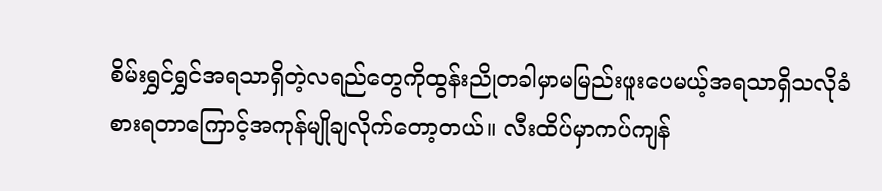စိမ်းရွှင်ရွှင်အရသာရှိတဲ့လရည်တွေကိုထွန်းညိုတခါမှာမမြည်းဖူးပေမယ့်အရသာရှိသလိုခံစားရတာကြောင့်အကုန်မျိုချလိုက်တော့တယ်။ လီးထိပ်မှာကပ်ကျန်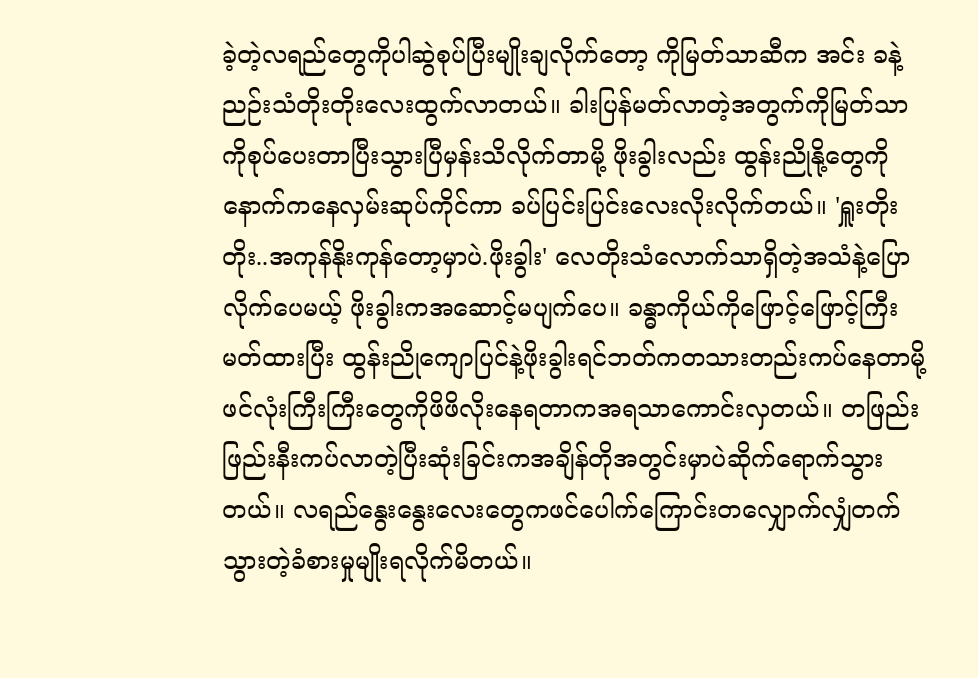ခဲ့တဲ့လရည်တွေကိုပါဆွဲစုပ်ပြီးမျိုးချလိုက်တော့ ကိုမြတ်သာဆီက အင်း ခနဲ့ညဉ်းသံတိုးတိုးလေးထွက်လာတယ်။ ခါးပြန်မတ်လာတဲ့အတွက်ကိုမြတ်သာကိုစုပ်ပေးတာပြီးသွားပြီမှန်းသိလိုက်တာမို့ ဖိုးခွါးလည်း ထွန်းညိုနို့တွေကိုနောက်ကနေလှမ်းဆုပ်ကိုင်ကာ ခပ်ပြင်းပြင်းလေးလိုးလိုက်တယ်။ 'ရှူးတိုးတိုး..အကုန်နိုးကုန်တော့မှာပဲ.ဖိုးခွါး' လေတိုးသံလောက်သာရှိတဲ့အသံနဲ့ပြောလိုက်ပေမယ့် ဖိုးခွါးကအဆောင့်မပျက်ပေ။ ခန္ဓာကိုယ်ကိုဖြောင့်ဖြောင့်ကြီးမတ်ထားပြီး ထွန်းညိုကျောပြင်နဲ့ဖိုးခွါးရင်ဘတ်ကတသားတည်းကပ်နေတာမို့ ဖင်လုံးကြီးကြီးတွေကိုဖိဖိလိုးနေရတာကအရသာကောင်းလှတယ်။ တဖြည်းဖြည်းနီးကပ်လာတဲ့ပြီးဆုံးခြင်းကအချိန်တိုအတွင်းမှာပဲဆိုက်ရောက်သွားတယ်။ လရည်နွေးနွေးလေးတွေကဖင်ပေါက်ကြောင်းတလျှောက်လျှံတက်သွားတဲ့ခံစားမှုမျိုးရလိုက်မိတယ်။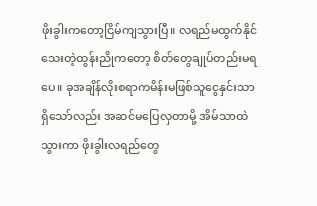ဖိုးခွါးကတော့ငြိမ်ကျသွားပြီ။ လရည်မထွက်နိုင်သေးတဲ့ထွန်းညိုကတော့ စိတ်တွေချုပ်တည်းမရပေ။ ခုအချိန်လိုးစရာကမိန်းမဖြစ်သူငွေနှင်းသာရှိသော်လည်း အဆင်မပြေလှတာမို့ အိမ်သာထဲသွားကာ ဖိုးခွါးလရည်တွေ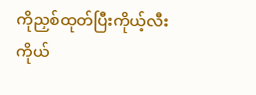ကိုညှစ်ထုတ်ပြီးကိုယ့်လီးကိုယ်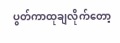ပွတ်ကာထုချလိုက်တော့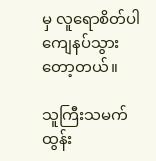မှ လူရောစိတ်ပါကျေနပ်သွားတော့တယ်။

သူကြီးသမက် ထွန်း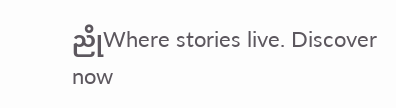ညိုWhere stories live. Discover now